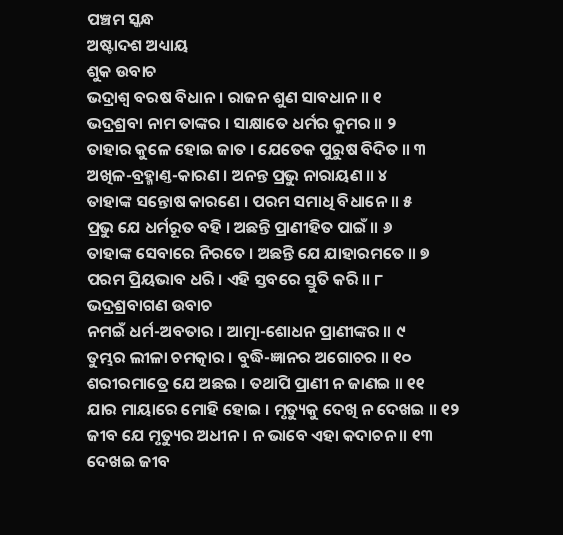ପଞ୍ଚମ ସ୍କନ୍ଧ
ଅଷ୍ଟାଦଶ ଅଧ୍ୟାୟ
ଶୁକ ଉବାଚ
ଭଦ୍ରାଶ୍ୱ ବରଷ ବିଧାନ । ରାଜନ ଶୁଣ ସାବଧାନ ॥ ୧
ଭଦ୍ରଶ୍ରବା ନାମ ତାଙ୍କର । ସାକ୍ଷାତେ ଧର୍ମର କୁମର ॥ ୨
ତାହାର କୁଳେ ହୋଇ ଜାତ । ଯେତେକ ପୁରୁଷ ବିଦିତ ॥ ୩
ଅଖିଳ-ବ୍ରହ୍ମାଣ୍ତ-କାରଣ । ଅନନ୍ତ ପ୍ରଭୁ ନାରାୟଣ ॥ ୪
ତାହାଙ୍କ ସନ୍ତୋଷ କାରଣେ । ପରମ ସମାଧି ବିଧାନେ ॥ ୫
ପ୍ରଭୁ ଯେ ଧର୍ମରୂତ ବହି । ଅଛନ୍ତି ପ୍ରାଣୀହିତ ପାଇଁ ॥ ୬
ତାହାଙ୍କ ସେବାରେ ନିରତେ । ଅଛନ୍ତି ଯେ ଯାହାରମତେ ॥ ୭
ପରମ ପ୍ରିୟଭାବ ଧରି । ଏହି ସ୍ତବରେ ସ୍ତୁତି କରି ॥ ୮
ଭଦ୍ରଶ୍ରବାଗଣ ଉବାଚ
ନମଇଁ ଧର୍ମ-ଅବତାର । ଆତ୍ମା-ଶୋଧନ ପ୍ରାଣୀଙ୍କର ॥ ୯
ତୁମ୍ଭର ଲୀଳା ଚମତ୍କାର । ବୁଦ୍ଧି-ଜ୍ଞାନର ଅଗୋଚର ॥ ୧୦
ଶରୀରମାତ୍ରେ ଯେ ଅଛଇ । ତଥାପି ପ୍ରାଣୀ ନ ଜାଣଇ ॥ ୧୧
ଯାର ମାୟାରେ ମୋହି ହୋଇ । ମୃତ୍ୟୁକୁ ଦେଖି ନ ଦେଖଇ ॥ ୧୨
ଜୀବ ଯେ ମୃତ୍ୟୁର ଅଧୀନ । ନ ଭାବେ ଏହା କଦାଚନ ॥ ୧୩
ଦେଖଇ ଜୀବ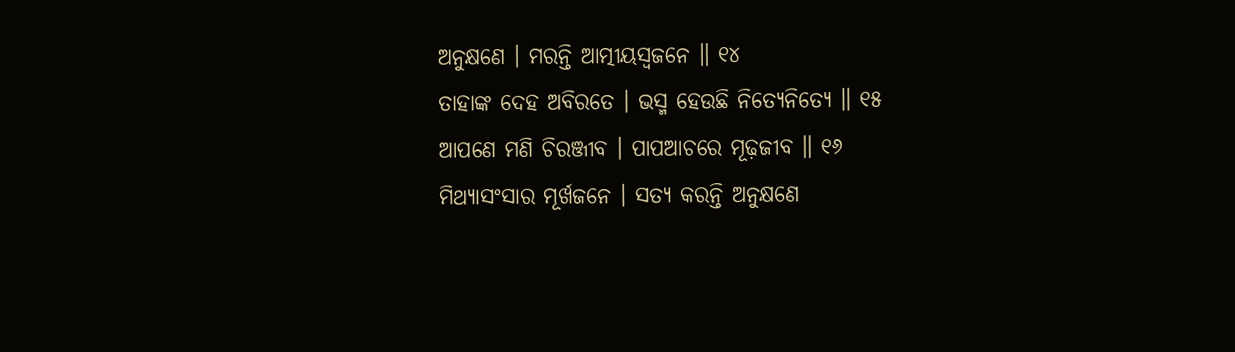ଅନୁକ୍ଷଣେ । ମରନ୍ତି ଆତ୍ମୀୟସ୍ୱଜନେ ॥ ୧୪
ତାହାଙ୍କ ଦେହ ଅବିରତେ । ଭସ୍ମ ହେଉଛି ନିତ୍ୟେନିତ୍ୟେ ॥ ୧୫
ଆପଣେ ମଣି ଚିରଞ୍ଜୀବ । ପାପଆଚରେ ମୂଢ଼ଜୀବ ॥ ୧୬
ମିଥ୍ୟାସଂସାର ମୂର୍ଖଜନେ । ସତ୍ୟ କରନ୍ତି ଅନୁକ୍ଷଣେ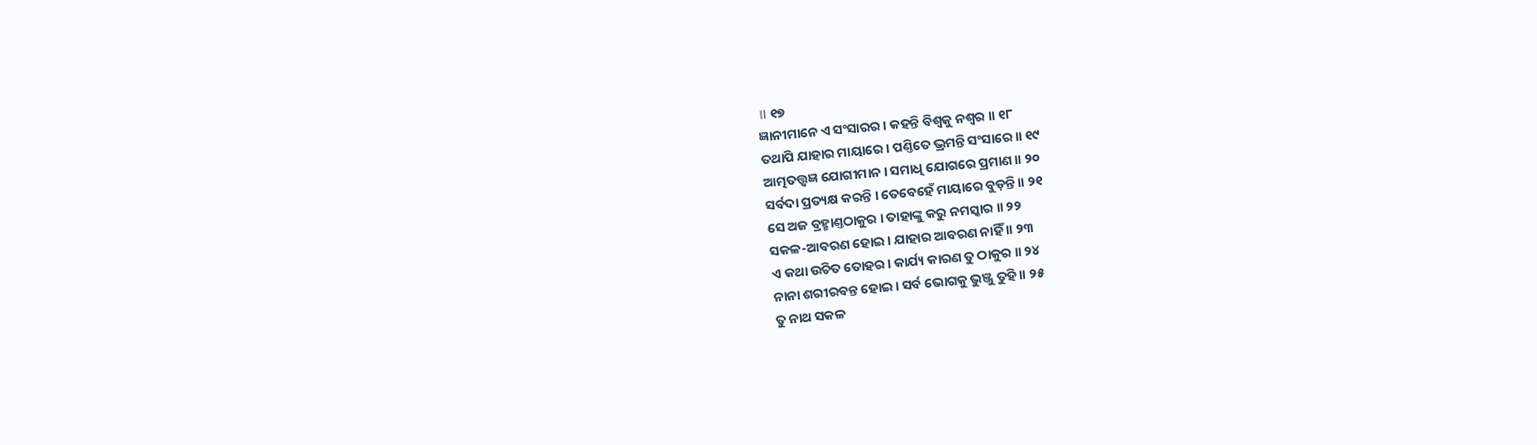॥ ୧୭
ଜ୍ଞାନୀମାନେ ଏ ସଂସାରର । କହନ୍ତି ବିଶ୍ୱକୁ ନଶ୍ୱର ॥ ୧୮
ତଥାପି ଯାହାର ମାୟାରେ । ପଣ୍ତିତେ ଭ୍ରମନ୍ତି ସଂସାରେ ॥ ୧୯
ଆତ୍ମତତ୍ତ୍ୱଜ୍ଞ ଯୋଗୀମାନ । ସମାଧି ଯୋଗରେ ପ୍ରମାଣ ॥ ୨୦
ସର୍ବଦା ପ୍ରତ୍ୟକ୍ଷ କରନ୍ତି । ତେବେହେଁ ମାୟାରେ ବୁଡ଼ନ୍ତି ॥ ୨୧
ସେ ଅଜ ବ୍ରହ୍ମାଣ୍ତଠାକୁର । ତାହାଙ୍କୁ କରୁ ନମସ୍କାର ॥ ୨୨
ସକଳ-ଆବରଣ ହୋଇ । ଯାହାର ଆବରଣ ନାହିଁ ॥ ୨୩
ଏ କଥା ଉଚିତ ତୋହର । କାର୍ଯ୍ୟ କାରଣ ତୁ ଠାକୁର ॥ ୨୪
ନାନା ଶରୀରବନ୍ତ ହୋଇ । ସର୍ବ ଭୋଗକୁ ଭୁଞ୍ଜୁ ତୁହି ॥ ୨୫
ତୁ ନାଥ ସକଳ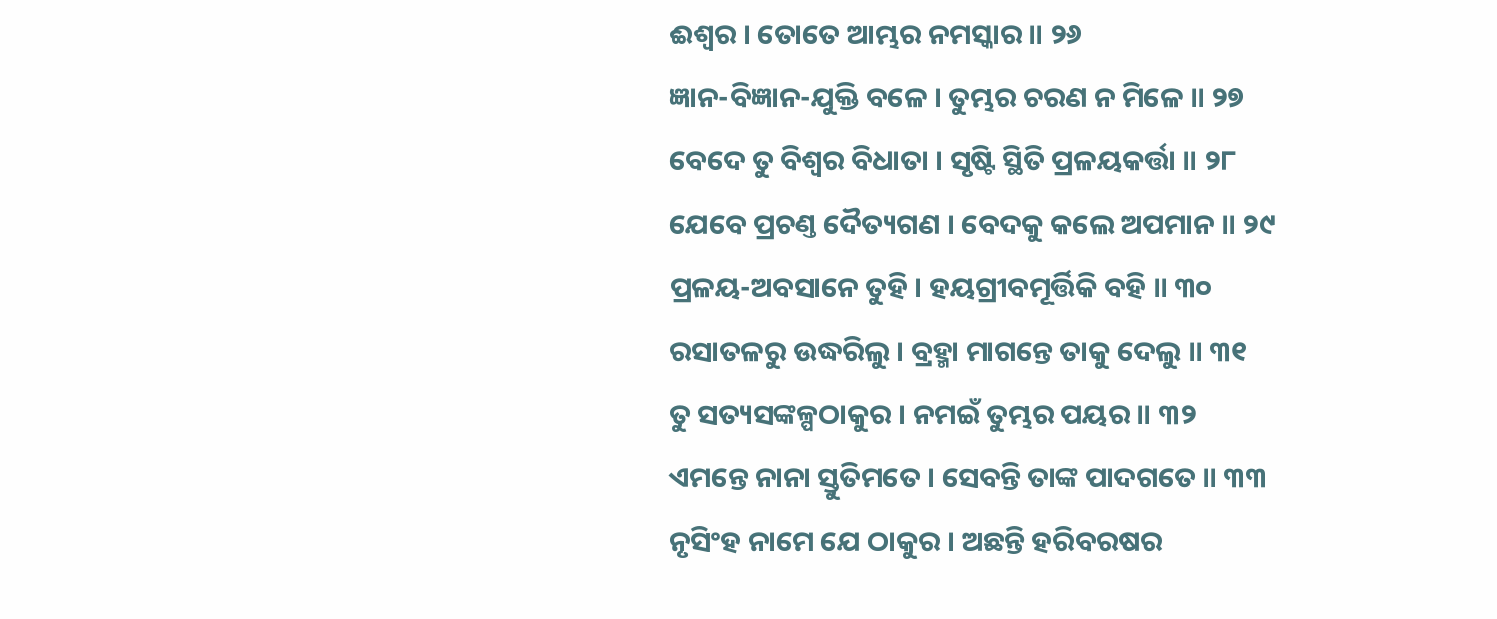ଈଶ୍ୱର । ତୋତେ ଆମ୍ଭର ନମସ୍କାର ॥ ୨୬
ଜ୍ଞାନ-ବିଜ୍ଞାନ-ଯୁକ୍ତି ବଳେ । ତୁମ୍ଭର ଚରଣ ନ ମିଳେ ॥ ୨୭
ବେଦେ ତୁ ବିଶ୍ୱର ବିଧାତା । ସୃଷ୍ଟି ସ୍ଥିତି ପ୍ରଳୟକର୍ତ୍ତା ॥ ୨୮
ଯେବେ ପ୍ରଚଣ୍ତ ଦୈତ୍ୟଗଣ । ବେଦକୁ କଲେ ଅପମାନ ॥ ୨୯
ପ୍ରଳୟ-ଅବସାନେ ତୁହି । ହୟଗ୍ରୀବମୂର୍ତ୍ତିକି ବହି ॥ ୩୦
ରସାତଳରୁ ଉଦ୍ଧରିଲୁ । ବ୍ରହ୍ମା ମାଗନ୍ତେ ତାକୁ ଦେଲୁ ॥ ୩୧
ତୁ ସତ୍ୟସଙ୍କଳ୍ପଠାକୁର । ନମଇଁ ତୁମ୍ଭର ପୟର ॥ ୩୨
ଏମନ୍ତେ ନାନା ସ୍ତୁତିମତେ । ସେବନ୍ତି ତାଙ୍କ ପାଦଗତେ ॥ ୩୩
ନୃସିଂହ ନାମେ ଯେ ଠାକୁର । ଅଛନ୍ତି ହରିବରଷର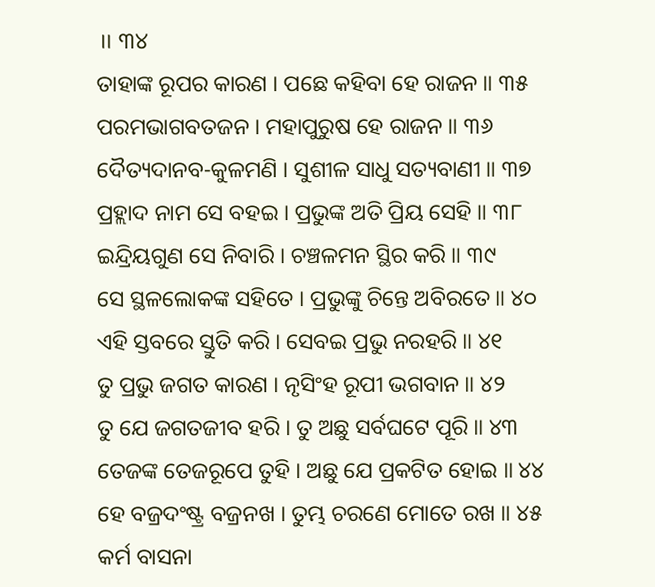॥ ୩୪
ତାହାଙ୍କ ରୂପର କାରଣ । ପଛେ କହିବା ହେ ରାଜନ ॥ ୩୫
ପରମଭାଗବତଜନ । ମହାପୁରୁଷ ହେ ରାଜନ ॥ ୩୬
ଦୈତ୍ୟଦାନବ-କୁଳମଣି । ସୁଶୀଳ ସାଧୁ ସତ୍ୟବାଣୀ ॥ ୩୭
ପ୍ରହ୍ଲାଦ ନାମ ସେ ବହଇ । ପ୍ରଭୁଙ୍କ ଅତି ପ୍ରିୟ ସେହି ॥ ୩୮
ଇନ୍ଦ୍ରିୟଗୁଣ ସେ ନିବାରି । ଚଞ୍ଚଳମନ ସ୍ଥିର କରି ॥ ୩୯
ସେ ସ୍ଥଳଲୋକଙ୍କ ସହିତେ । ପ୍ରଭୁଙ୍କୁ ଚିନ୍ତେ ଅବିରତେ ॥ ୪୦
ଏହି ସ୍ତବରେ ସ୍ତୁତି କରି । ସେବଇ ପ୍ରଭୁ ନରହରି ॥ ୪୧
ତୁ ପ୍ରଭୁ ଜଗତ କାରଣ । ନୃସିଂହ ରୂପୀ ଭଗବାନ ॥ ୪୨
ତୁ ଯେ ଜଗତଜୀବ ହରି । ତୁ ଅଛୁ ସର୍ବଘଟେ ପୂରି ॥ ୪୩
ତେଜଙ୍କ ତେଜରୂପେ ତୁହି । ଅଛୁ ଯେ ପ୍ରକଟିତ ହୋଇ ॥ ୪୪
ହେ ବଜ୍ରଦଂଷ୍ଟ୍ର ବଜ୍ରନଖ । ତୁମ୍ଭ ଚରଣେ ମୋତେ ରଖ ॥ ୪୫
କର୍ମ ବାସନା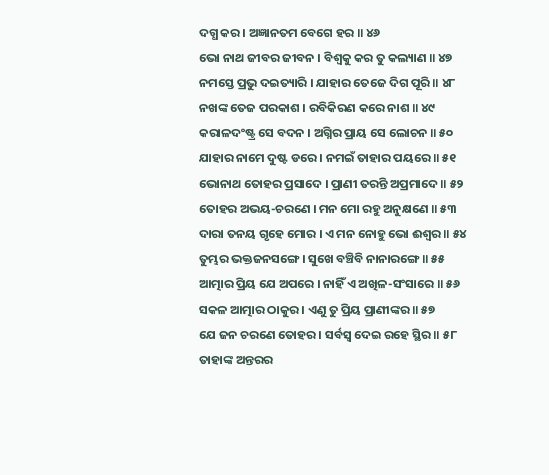ଦଗ୍ଧ କର । ଅଜ୍ଞାନତମ ବେଗେ ହର ॥ ୪୬
ଭୋ ନାଥ ଜୀବର ଜୀବନ । ବିଶ୍ୱକୁ କର ତୁ କଲ୍ୟାଣ ॥ ୪୭
ନମସ୍ତେ ପ୍ରଭୁ ଦଇତ୍ୟାରି । ଯାହାର ତେଜେ ଦିଗ ପୂରି ॥ ୪୮
ନଖଙ୍କ ତେଜ ପରକାଶ । ରବିକିରଣ କରେ ନାଶ ॥ ୪୯
କରାଳଦଂଷ୍ଟ୍ର ସେ ବଦନ । ଅଗ୍ନିର ପ୍ରାୟ ସେ ଲୋଚନ ॥ ୫୦
ଯାହାର ନାମେ ଦୁଷ୍ଟ ଡରେ । ନମଇଁ ତାହାର ପୟରେ ॥ ୫୧
ଭୋନାଥ ତୋହର ପ୍ରସାଦେ । ପ୍ରାଣୀ ତରନ୍ତି ଅପ୍ରମାଦେ ॥ ୫୨
ତୋହର ଅଭୟ-ଚରଣେ । ମନ ମୋ ରହୁ ଅନୁକ୍ଷଣେ ॥ ୫୩
ଦାରା ତନୟ ଗୃହେ ମୋର । ଏ ମନ ନୋହୁ ଭୋ ଈଶ୍ୱର ॥ ୫୪
ତୁମ୍ଭର ଭକ୍ତଜନସଙ୍ଗେ । ସୁଖେ ବଞ୍ଚିବି ନାନାରଙ୍ଗେ ॥ ୫୫
ଆତ୍ମାର ପ୍ରିୟ ଯେ ଅପରେ । ନାହିଁ ଏ ଅଖିଳ-ସଂସାରେ ॥ ୫୬
ସକଳ ଆତ୍ମାର ଠାକୁର । ଏଣୁ ତୁ ପ୍ରିୟ ପ୍ରାଣୀଙ୍କର ॥ ୫୭
ଯେ ଜନ ଚରଣେ ତୋହର । ସର୍ବସ୍ୱ ଦେଇ ରହେ ସ୍ଥିର ॥ ୫୮
ତାହାଙ୍କ ଅନ୍ତରର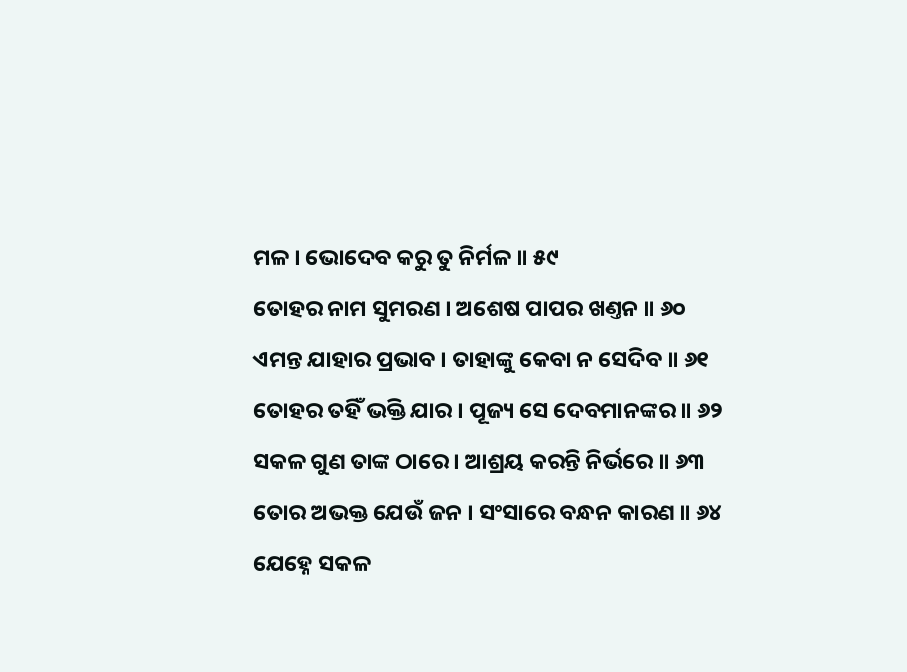ମଳ । ଭୋଦେବ କରୁ ତୁ ନିର୍ମଳ ॥ ୫୯
ତୋହର ନାମ ସୁମରଣ । ଅଶେଷ ପାପର ଖଣ୍ତନ ॥ ୬୦
ଏମନ୍ତ ଯାହାର ପ୍ରଭାବ । ତାହାଙ୍କୁ କେବା ନ ସେଦିବ ॥ ୬୧
ତୋହର ତହିଁ ଭକ୍ତି ଯାର । ପୂଜ୍ୟ ସେ ଦେବମାନଙ୍କର ॥ ୬୨
ସକଳ ଗୁଣ ତାଙ୍କ ଠାରେ । ଆଶ୍ରୟ କରନ୍ତି ନିର୍ଭରେ ॥ ୬୩
ତୋର ଅଭକ୍ତ ଯେଉଁ ଜନ । ସଂସାରେ ବନ୍ଧନ କାରଣ ॥ ୬୪
ଯେହ୍ନେ ସକଳ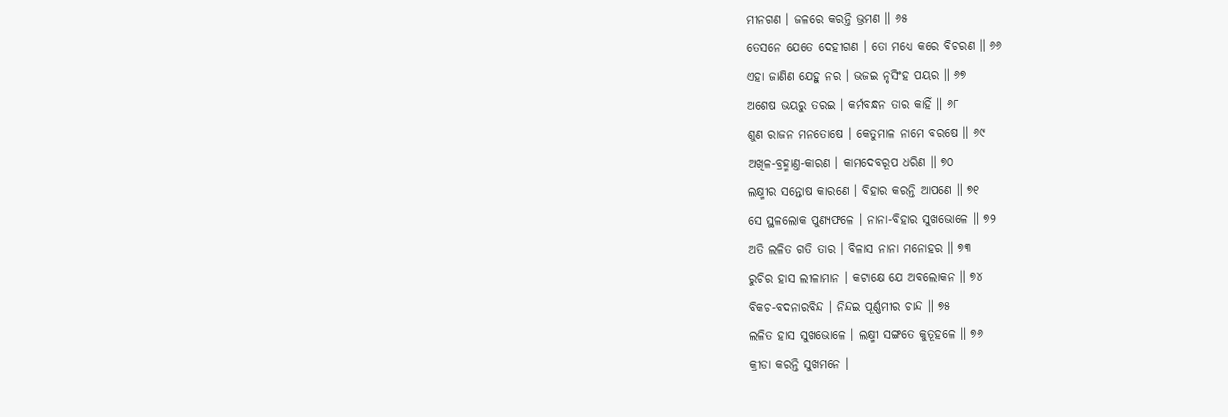ମୀନଗଣ । ଜଳରେ କରନ୍ତି ଭ୍ରମଣ ॥ ୬୫
ତେସନେ ଯେତେ ଦେହୀଗଣ । ତୋ ମଧ୍ୟେ କରେ ବିଚରଣ ॥ ୬୬
ଏହା ଜାଣିଣ ଯେହୁ ନର । ଭଜଇ ନୃସିଂହ ପୟର ॥ ୬୭
ଅଶେଷ ଭୟରୁ ତରଇ । କର୍ମବନ୍ଧନ ତାର କାହିଁ ॥ ୬୮
ଶୁଣ ରାଜନ ମନତୋଷେ । କେତୁମାଳ ନାମେ ବରଷେ ॥ ୬୯
ଅଖିଳ-ବ୍ରହ୍ମାଣ୍ତ-କାରଣ । କାମଦେବରୂପ ଧରିଣ ॥ ୭୦
ଲକ୍ଷ୍ମୀର ସନ୍ତୋଷ କାରଣେ । ବିହାର କରନ୍ତି ଆପଣେ ॥ ୭୧
ସେ ସ୍ଥଳଲୋକ ପୁଣ୍ୟଫଳେ । ନାନା-ବିହାର ସୁଖଭୋଳେ ॥ ୭୨
ଅତି ଲଳିତ ଗତି ତାର । ବିଳାସ ନାନା ମନୋହର ॥ ୭୩
ରୁଚିର ହାସ ଲୀଳାମାନ । କଟାକ୍ଷେ ଯେ ଅବଲୋକନ ॥ ୭୪
ବିକଚ-ବଦନାରବିନ୍ଦ । ନିନ୍ଦଇ ପୂର୍ଣ୍ଣମୀର ଚାନ୍ଦ ॥ ୭୫
ଲଳିତ ହାସ ସୁଖଭୋଳେ । ଲକ୍ଷ୍ମୀ ସଙ୍ଗତେ କୁତୂହଳେ ॥ ୭୬
କ୍ରୀଡା କରନ୍ତି ସୁଖମନେ ।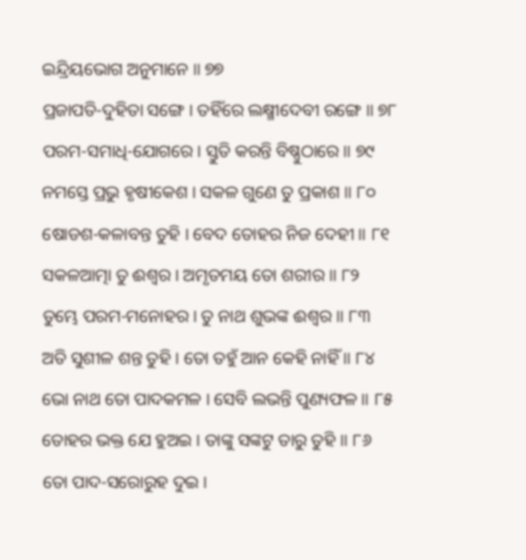ଇନ୍ଦ୍ରିୟଭୋଗ ଅନୁମାନେ ॥ ୭୭
ପ୍ରଜାପତି-ଦୁହିତା ସଙ୍ଗେ । ତହିଁରେ ଲକ୍ଷ୍ମୀଦେବୀ ରଙ୍ଗେ ॥ ୭୮
ପରମ-ସମାଧି-ଯୋଗରେ । ସ୍ତୁତି କରନ୍ତି ବିଷ୍ଣୁଠାରେ ॥ ୭୯
ନମସ୍ତେ ପ୍ରଭୁ ହୃଷୀକେଶ । ସକଳ ଗୁଣେ ତୁ ପ୍ରକାଶ ॥ ୮୦
ଷୋଡଶ-କଳାବନ୍ତ ତୁହି । ବେଦ ତୋହର ନିଜ ଦେହୀ ॥ ୮୧
ସକଳଆତ୍ମା ତୁ ଈଶ୍ୱର । ଅମୃତମୟ ତୋ ଶରୀର ॥ ୮୨
ତୁମ୍ଭେ ପରମ-ମନୋହର । ତୁ ନାଥ ଶୁଭଙ୍କ ଈଶ୍ୱର ॥ ୮୩
ଅତି ସୁଶୀଳ ଶନ୍ତ ତୁହି । ତୋ ତହୁଁ ଆନ କେହି ନାହିଁ ॥ ୮୪
ଭୋ ନାଥ ତୋ ପାଦକମଳ । ସେବି ଲଭନ୍ତି ପୁଣ୍ୟଫଳ ॥ ୮୫
ତୋହର ଭକ୍ତ ଯେ ହୁଅଇ । ତାଙ୍କୁ ସଙ୍କଟୁ ତାରୁ ତୁହି ॥ ୮୬
ତୋ ପାଦ-ସରୋରୁହ ଦୁଇ ।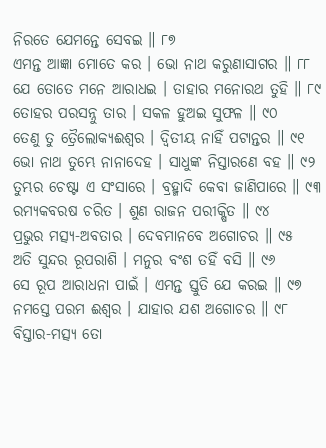ନିରତେ ଯେମନ୍ତେ ସେବଇ ॥ ୮୭
ଏମନ୍ତ ଆଜ୍ଞା ମୋତେ କର । ଭୋ ନାଥ କରୁଣାସାଗର ॥ ୮୮
ଯେ ତୋତେ ମନେ ଆରାଧଇ । ତାହାର ମନୋରଥ ତୁହି ॥ ୮୯
ତୋହର ପରସନ୍ନୁ ତାର । ସକଳ ହୁଅଇ ସୁଫଳ ॥ ୯୦
ତେଣୁ ତୁ ତ୍ରୈଲୋକ୍ୟଈଶ୍ୱର । ଦ୍ୱିତୀୟ ନାହିଁ ପଟାନ୍ତର ॥ ୯୧
ଭୋ ନାଥ ତୁମ୍ଭେ ନାନାଦେହ । ସାଧୁଙ୍କ ନିସ୍ତାରଣେ ବହ ॥ ୯୨
ତୁମ୍ଭର ଚେଷ୍ଟା ଏ ସଂସାରେ । ବ୍ରହ୍ମାଦି କେବା ଜାଣିପାରେ ॥ ୯୩
ରମ୍ୟକବରଷ ଚରିତ । ଶୁଣ ରାଜନ ପରୀକ୍ଷିତ ॥ ୯୪
ପ୍ରଭୁର ମତ୍ସ୍ୟ-ଅବତାର । ଦେବମାନବେ ଅଗୋଚର ॥ ୯୫
ଅତି ସୁନ୍ଦର ରୂପରାଶି । ମନୁର ବଂଶ ତହିଁ ବସି ॥ ୯୬
ସେ ରୂପ ଆରାଧନା ପାଇଁ । ଏମନ୍ତ ସ୍ତୁତି ଯେ କରଇ ॥ ୯୭
ନମସ୍ତେ ପରମ ଈଶ୍ୱର । ଯାହାର ଯଶ ଅଗୋଚର ॥ ୯୮
ବିସ୍ତାର-ମତ୍ସ୍ୟ ତୋ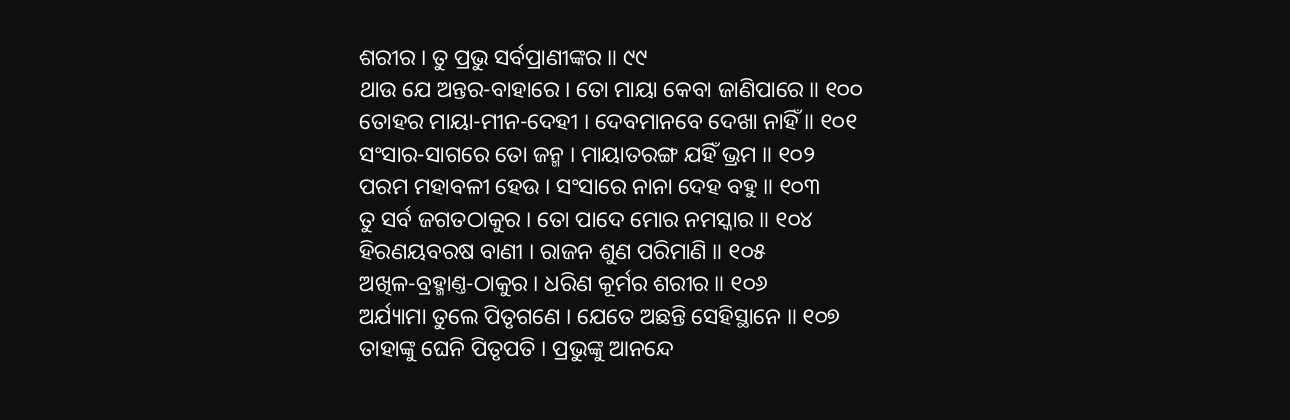ଶରୀର । ତୁ ପ୍ରଭୁ ସର୍ବପ୍ରାଣୀଙ୍କର ॥ ୯୯
ଥାଉ ଯେ ଅନ୍ତର-ବାହାରେ । ତୋ ମାୟା କେବା ଜାଣିପାରେ ॥ ୧୦୦
ତୋହର ମାୟା-ମୀନ-ଦେହୀ । ଦେବମାନବେ ଦେଖା ନାହିଁ ॥ ୧୦୧
ସଂସାର-ସାଗରେ ତୋ ଜନ୍ମ । ମାୟାତରଙ୍ଗ ଯହିଁ ଭ୍ରମ ॥ ୧୦୨
ପରମ ମହାବଳୀ ହେଉ । ସଂସାରେ ନାନା ଦେହ ବହୁ ॥ ୧୦୩
ତୁ ସର୍ବ ଜଗତଠାକୁର । ତୋ ପାଦେ ମୋର ନମସ୍କାର ॥ ୧୦୪
ହିରଣୟବରଷ ବାଣୀ । ରାଜନ ଶୁଣ ପରିମାଣି ॥ ୧୦୫
ଅଖିଳ-ବ୍ରହ୍ମାଣ୍ତ-ଠାକୁର । ଧରିଣ କୂର୍ମର ଶରୀର ॥ ୧୦୬
ଅର୍ଯ୍ୟାମା ତୁଲେ ପିତୃଗଣେ । ଯେତେ ଅଛନ୍ତି ସେହିସ୍ଥାନେ ॥ ୧୦୭
ତାହାଙ୍କୁ ଘେନି ପିତୃପତି । ପ୍ରଭୁଙ୍କୁ ଆନନ୍ଦେ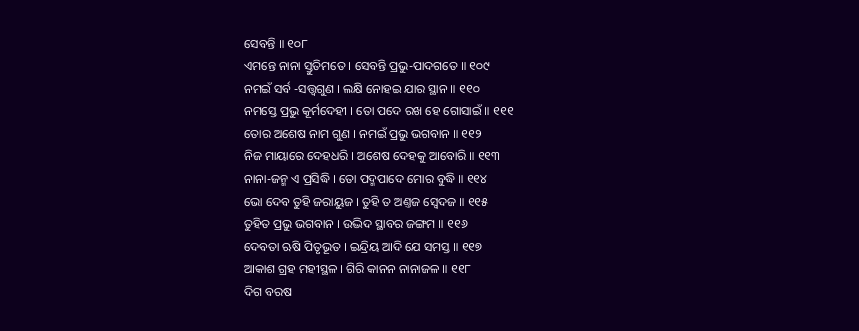ସେବନ୍ତି ॥ ୧୦୮
ଏମନ୍ତେ ନାନା ସ୍ତୁତିମତେ । ସେବନ୍ତି ପ୍ରଭୁ-ପାଦଗତେ ॥ ୧୦୯
ନମଇଁ ସର୍ବ -ସତ୍ତ୍ୱଗୁଣ । ଲକ୍ଷି ନୋହଇ ଯାର ସ୍ଥାନ ॥ ୧୧୦
ନମସ୍ତେ ପ୍ରଭୁ କୂର୍ମଦେହୀ । ତୋ ପଦେ ରଖ ହେ ଗୋସାଇଁ ॥ ୧୧୧
ତୋର ଅଶେଷ ନାମ ଗୁଣ । ନମଇଁ ପ୍ରଭୁ ଭଗବାନ ॥ ୧୧୨
ନିଜ ମାୟାରେ ଦେହଧରି । ଅଶେଷ ଦେହକୁ ଆବୋରି ॥ ୧୧୩
ନାନା-ଜନ୍ମ ଏ ପ୍ରସିଦ୍ଧି । ତୋ ପଦ୍ମପାଦେ ମୋର ବୁଦ୍ଧି ॥ ୧୧୪
ଭୋ ଦେବ ତୁହି ଜରାୟୁଜ । ତୁହି ତ ଅଣ୍ତଜ ସ୍ୱେଦଜ ॥ ୧୧୫
ତୁହିତ ପ୍ରଭୁ ଭଗବାନ । ଉଦ୍ଭିଦ ସ୍ଥାବର ଜଙ୍ଗମ ॥ ୧୧୬
ଦେବତା ଋଷି ପିତୃଭୂତ । ଇନ୍ଦ୍ରିୟ ଆଦି ଯେ ସମସ୍ତ ॥ ୧୧୭
ଆକାଶ ଗ୍ରହ ମହୀସ୍ଥଳ । ଗିରି କାନନ ନାନାଜଳ ॥ ୧୧୮
ଦିଗ ବରଷ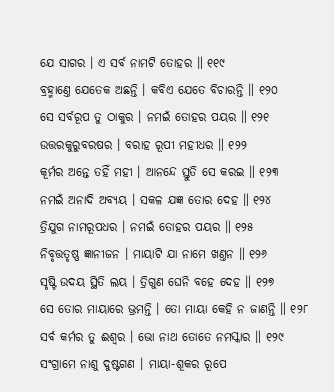ଯେ ସାଗର । ଏ ସର୍ବ ନାମଟି ତୋହର ॥ ୧୧୯
ବ୍ରହ୍ମାଣ୍ତେ ଯେତେକ ଅଛନ୍ତି । କବିଏ ଯେତେ ବିଚାରନ୍ତି ॥ ୧୨୦
ସେ ସର୍ବରୂପ ତୁ ଠାକୁର । ନମଇଁ ତୋହର ପୟର ॥ ୧୨୧
ଉତ୍ତରକୁରୁବରଷର । ବରାହ ରୂପୀ ମହୀଧର ॥ ୧୨୨
କୂର୍ମର ଅନ୍ତେ ତହିଁ ମହୀ । ଆନନ୍ଦେ ସ୍ତୁତି ସେ କରଇ ॥ ୧୨୩
ନମଇଁ ଅନାଦି ଅବ୍ୟୟ । ସକଳ ଯଜ୍ଞ ତୋର ଦେହ ॥ ୧୨୪
ତ୍ରିଯୁଗ ନାମରୂପଧର । ନମଇଁ ତୋହର ପୟର ॥ ୧୨୫
ନିବୃତ୍ତତୃଷ୍ଣ ଜ୍ଞାନୀଜନ । ମାୟାଟି ଯା ନାମେ ଖଣ୍ତନ ॥ ୧୨୬
ସୃଷ୍ଟି ଉଦୟ ସ୍ଥିତି ଲୟ । ତ୍ରିଗୁଣ ଘେନି ବହେ ଦେହ ॥ ୧୨୭
ସେ ତୋର ମାୟାରେ ଭ୍ରମନ୍ତି । ତୋ ମାୟା କେହି ନ ଜାଣନ୍ତି ॥ ୧୨୮
ସର୍ବ କର୍ମର ତୁ ଈଶ୍ୱର । ଭୋ ନାଥ ତୋତେ ନମସ୍କାର ॥ ୧୨୯
ସଂଗ୍ରାମେ ନାଶୁ ଦୁଷ୍ଟଗଣ । ମାୟା-ଶୂକର ରୂପେ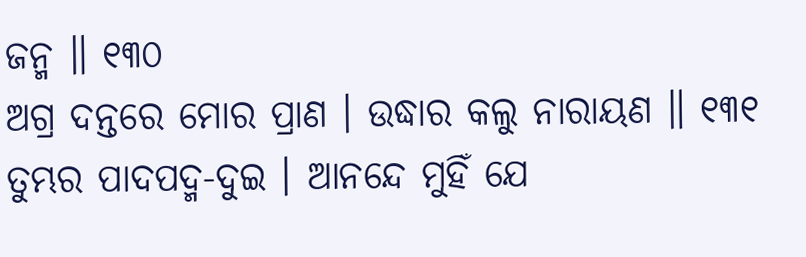ଜନ୍ମ ॥ ୧୩୦
ଅଗ୍ର ଦନ୍ତରେ ମୋର ପ୍ରାଣ । ଉଦ୍ଧାର କଲୁ ନାରାୟଣ ॥ ୧୩୧
ତୁମ୍ଭର ପାଦପଦ୍ମ-ଦୁଇ । ଆନନ୍ଦେ ମୁହିଁ ଯେ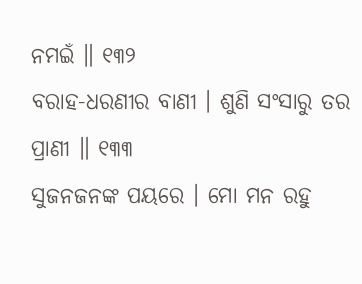ନମଇଁ ॥ ୧୩୨
ବରାହ-ଧରଣୀର ବାଣୀ । ଶୁଣି ସଂସାରୁ ତର ପ୍ରାଣୀ ॥ ୧୩୩
ସୁଜନଜନଙ୍କ ପୟରେ । ମୋ ମନ ରହୁ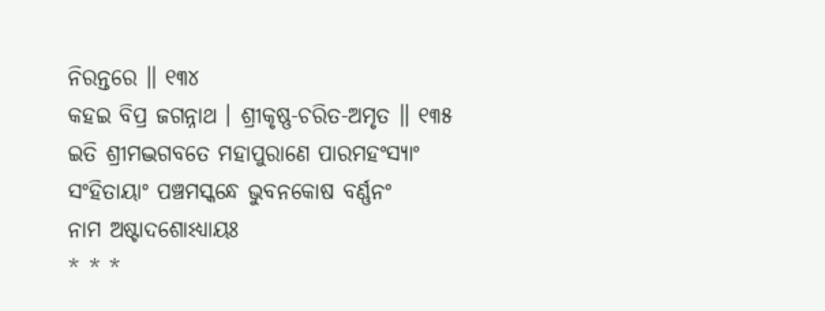ନିରନ୍ତରେ ॥ ୧୩୪
କହଇ ବିପ୍ର ଜଗନ୍ନାଥ । ଶ୍ରୀକୃଷ୍ଣ-ଚରିତ-ଅମୃତ ॥ ୧୩୫
ଇତି ଶ୍ରୀମଦ୍ଭଗବତେ ମହାପୁରାଣେ ପାରମହଂସ୍ୟାଂ
ସଂହିତାୟାଂ ପଞ୍ଚମସ୍କନ୍ଧେ ଭୁବନକୋଷ ବର୍ଣ୍ଣନଂ
ନାମ ଅଷ୍ଟାଦଶୋଽଧ୍ୟାୟଃ
* * *